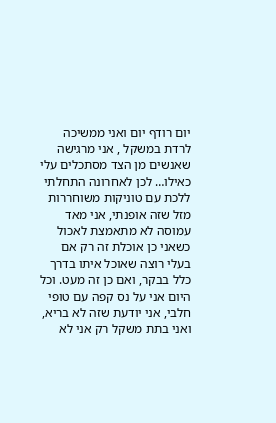יום רודף יום ואני ממשיכה לרדת במשקל , אני מרגישה שאנשים מן הצד מסתכלים עלי כאילו… לכן לאחרונה התחלתי ללכת עם טוניקות משוחררות מזל שזה אופנתי, אני מאד עמוסה לא מתאמצת לאכול כשאני כן אוכלת זה רק אם בעלי רוצה שאוכל איתו בדרך כלל בבקר, ואם כן זה מעט. וכל היום אני על נס קפה עם טופי חלבי, אני יודעת שזה לא בריא, ואני בתת משקל רק אני לא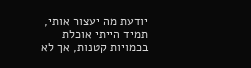יודעת מה יעצור אותי, תמיד הייתי אוכלת בכמויות קטנות, אך לא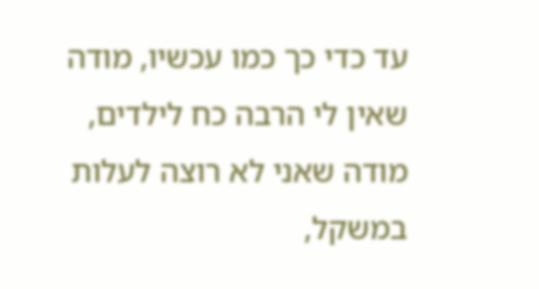עד כדי כך כמו עכשיו, מודה שאין לי הרבה כח לילדים, מודה שאני לא רוצה לעלות במשקל,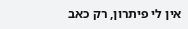אין לי פיתרון, רק כאב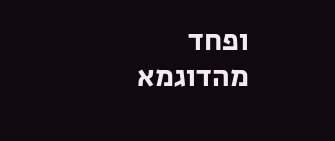ופחד מהדוגמא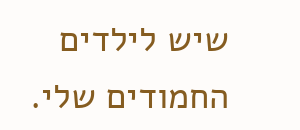שיש לילדים החמודים שלי.